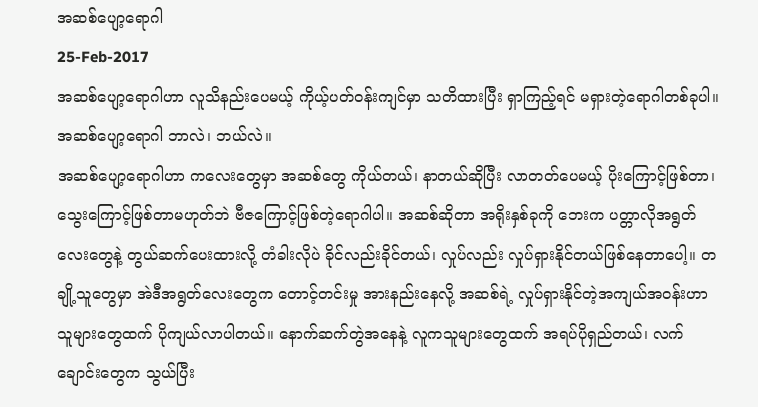အဆစ်ပျော့ရောဂါ
25-Feb-2017
အဆစ်ပျော့ရောဂါဟာ လူသိနည်းပေမယ့် ကိုယ့်ပတ်ဝန်းကျင်မှာ သတိထားပြီး ရှာကြည့်ရင် မရှားတဲ့ရောဂါတစ်ခုပါ။
အဆစ်ပျော့ရောဂါ ဘာလဲ၊ ဘယ်လဲ။
အဆစ်ပျော့ရောဂါဟာ ကလေးတွေမှာ အဆစ်တွေ ကိုယ်တယ်၊ နာတယ်ဆိုပြီး လာတတ်ပေမယ့် ပိုးကြောင့်ဖြစ်တာ၊ သွေးကြောင့်ဖြစ်တာမဟုတ်ဘဲ ဗီဇကြောင့်ဖြစ်တဲ့ရောဂါပါ။ အဆစ်ဆိုတာ အရိုးနှစ်ခုကို ဘေးက ပတ္တာလိုအရွတ်လေးတွေနဲ့ တွယ်ဆက်ပေးထားလို့ တံခါးလိုပဲ ခိုင်လည်းခိုင်တယ်၊ လှုပ်လည်း လှုပ်ရှားနိုင်တယ်ဖြစ်နေတာပေါ့။ တချို့သူတွေမှာ အဲဒီအရွတ်လေးတွေက တောင့်တင်းမှု အားနည်းနေလို့ အဆစ်ရဲ့ လှုပ်ရှားနိုင်တဲ့အကျယ်အဝန်းဟာ သူများတွေထက် ပိုကျယ်လာပါတယ်။ နောက်ဆက်တွဲအနေနဲ့ လူကသူများတွေထက် အရပ်ပိုရှည်တယ်၊ လက်ချောင်းတွေက သွယ်ပြီး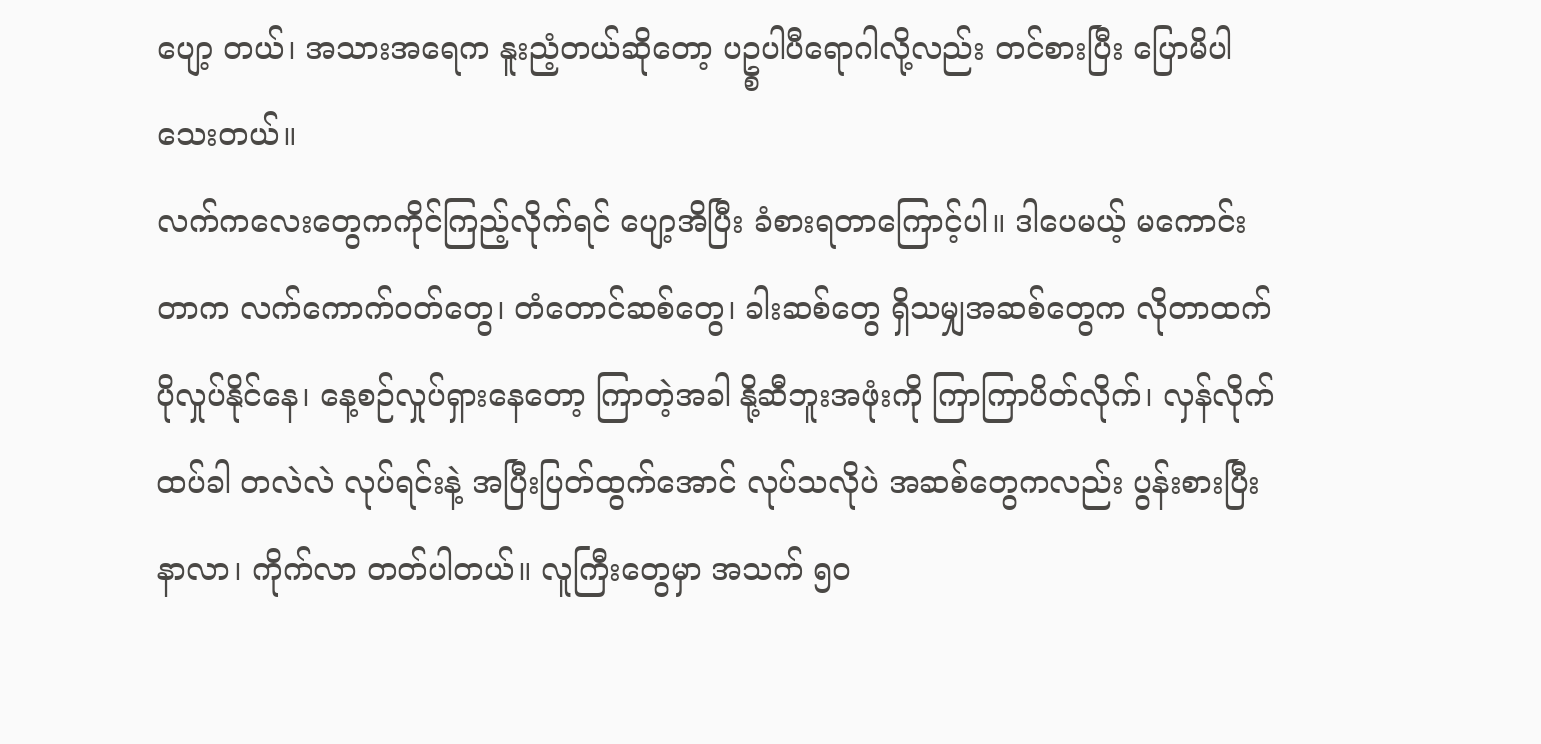ပျော့ တယ်၊ အသားအရေက နူးညံ့တယ်ဆိုတော့ ပဥ္စပါပီရောဂါလို့လည်း တင်စားပြီး ပြောမိပါသေးတယ်။
လက်ကလေးတွေကကိုင်ကြည့်လိုက်ရင် ပျော့အိပြီး ခံစားရတာကြောင့်ပါ။ ဒါပေမယ့် မကောင်းတာက လက်ကောက်ဝတ်တွေ၊ တံတောင်ဆစ်တွေ၊ ခါးဆစ်တွေ ရှိသမျှအဆစ်တွေက လိုတာထက် ပိုလှုပ်နိုင်နေ၊ နေ့စဉ်လှုပ်ရှားနေတော့ ကြာတဲ့အခါ နို့ဆီဘူးအဖုံးကို ကြာကြာပိတ်လိုက်၊ လှန်လိုက် ထပ်ခါ တလဲလဲ လုပ်ရင်းနဲ့ အပြီးပြတ်ထွက်အောင် လုပ်သလိုပဲ အဆစ်တွေကလည်း ပွန်းစားပြီး နာလာ၊ ကိုက်လာ တတ်ပါတယ်။ လူကြီးတွေမှာ အသက် ၅၀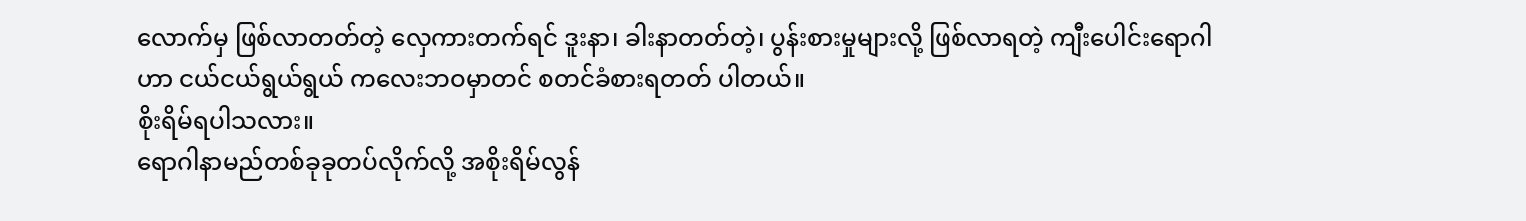လောက်မှ ဖြစ်လာတတ်တဲ့ လှေကားတက်ရင် ဒူးနာ၊ ခါးနာတတ်တဲ့၊ ပွန်းစားမှုများလို့ ဖြစ်လာရတဲ့ ကျီးပေါင်းရောဂါဟာ ငယ်ငယ်ရွယ်ရွယ် ကလေးဘဝမှာတင် စတင်ခံစားရတတ် ပါတယ်။
စိုးရိမ်ရပါသလား။
ရောဂါနာမည်တစ်ခုခုတပ်လိုက်လို့ အစိုးရိမ်လွန်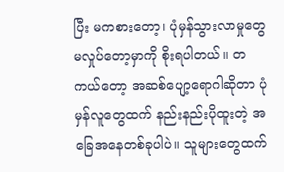ပြီး မကစားတော့၊ ပုံမှန်သွားလာမှုတွေ မလှုပ်တော့မှာကို စိုးရပါတယ်။ တကယ်တော့ အဆစ်ပျော့ရောဂါဆိုတာ ပုံမှန်လူတွေထက် နည်းနည်းပိုထူးတဲ့ အခြေအနေတစ်ခုပါပဲ။ သူများတွေထက်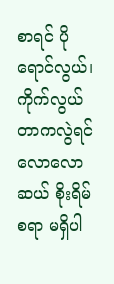စာရင် ပိုရောင်လွယ်၊ ကိုက်လွယ်တာကလွဲရင် လောလောဆယ် စိုးရိမ်စရာ မရှိပါ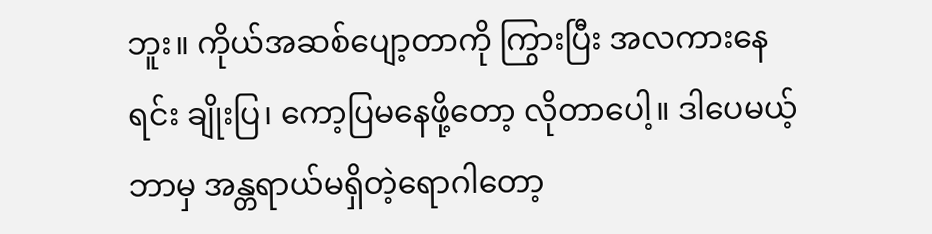ဘူး။ ကိုယ်အဆစ်ပျော့တာကို ကြွားပြီး အလကားနေရင်း ချိုးပြ၊ ကော့ပြမနေဖို့တော့ လိုတာပေါ့။ ဒါပေမယ့် ဘာမှ အန္တရာယ်မရှိတဲ့ရောဂါတော့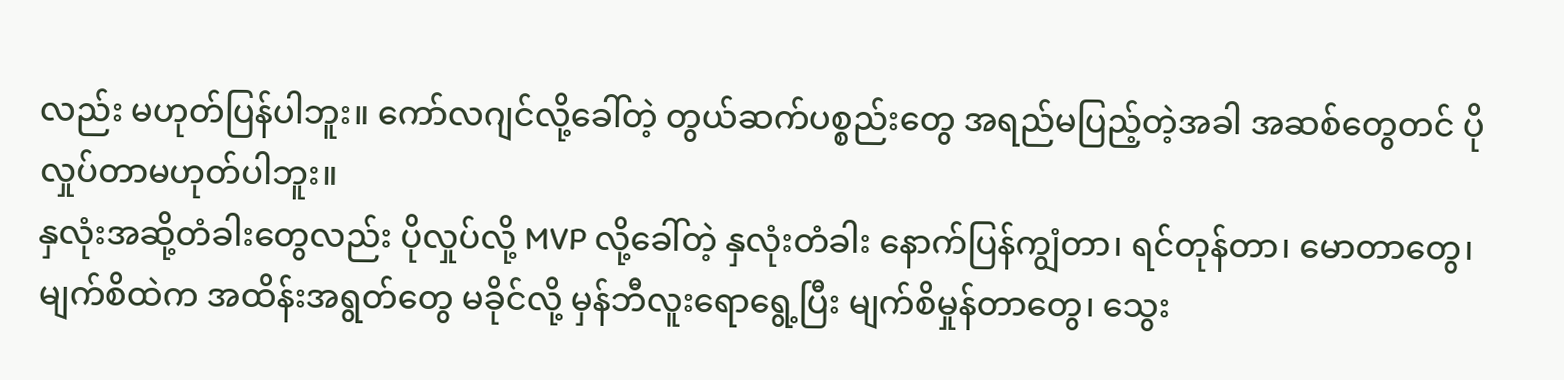လည်း မဟုတ်ပြန်ပါဘူး။ ကော်လဂျင်လို့ခေါ်တဲ့ တွယ်ဆက်ပစ္စည်းတွေ အရည်မပြည့်တဲ့အခါ အဆစ်တွေတင် ပိုလှုပ်တာမဟုတ်ပါဘူး။
နှလုံးအဆို့တံခါးတွေလည်း ပိုလှုပ်လို့ MVP လို့ခေါ်တဲ့ နှလုံးတံခါး နောက်ပြန်ကျွံတာ၊ ရင်တုန်တာ၊ မောတာတွေ၊ မျက်စိထဲက အထိန်းအရွတ်တွေ မခိုင်လို့ မှန်ဘီလူးရောရွေ့ပြီး မျက်စိမှုန်တာတွေ၊ သွေး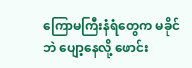ကြောမကြီးနံရံတွေက မခိုင်ဘဲ ပျော့နေလို့ ဖောင်း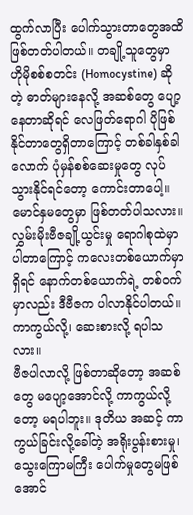ထွက်လာပြီး ပေါက်သွားတာတွေအထိ ဖြစ်တတ်ပါတယ်။ တချို့သူတွေမှာ ဟိုမိုစစ်စတင်း (Homocystine) ဆိုတဲ့ ဓာတ်များနေလို့ အဆစ်တွေ ပျော့နေတာဆိုရင် လေဖြတ်ရောဂါ ပိုဖြစ်နိုင်တာတွေရှိတာကြောင့် တစ်ခါနှစ်ခါလောက် ပုံမှန်စစ်ဆေးမှုတွေ လုပ်သွားနိုင်ရင်တော့ ကောင်းတာပေါ့။
မောင်နှမတွေမှာ ဖြစ်တတ်ပါသလား။
လွှမ်းမိုးဗီဇချို့ယွင်းမှု ရောဂါစုထဲမှာ ပါတာကြောင့် ကလေးတစ်ယောက်မှာ ရှိရင် နောက်တစ်ယောက်ရဲ့ တစ်ဝက်မှာလည်း ဒီဗီဇက ပါလာနိုင်ပါတယ်။
ကာကွယ်လို့၊ ဆေးစားလို့ ရပါသလား။
ဗီဇပါလာလို့ ဖြစ်တာဆိုတော့ အဆစ်တွေ မပျော့အောင်လို့ ကာကွယ်လို့တော့ မရပါဘူး။ ဒုတိယ အဆင့် ကာကွယ်ခြင်းလို့ခေါ်တဲ့ အရိုးပွန်းစားမှု၊ သွေးကြောမကြီး ပေါက်မှုတွေမဖြစ်အောင်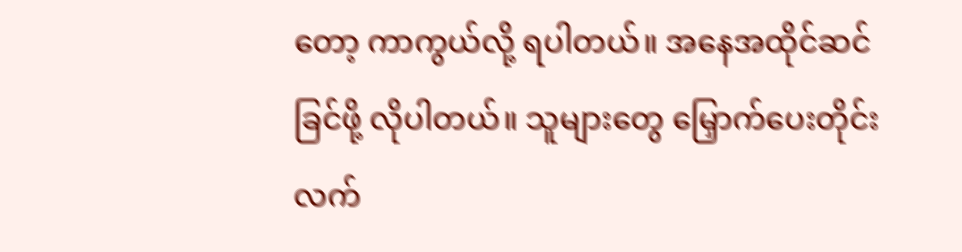တော့ ကာကွယ်လို့ ရပါတယ်။ အနေအထိုင်ဆင်ခြင်ဖို့ လိုပါတယ်။ သူများတွေ မြှောက်ပေးတိုင်း လက်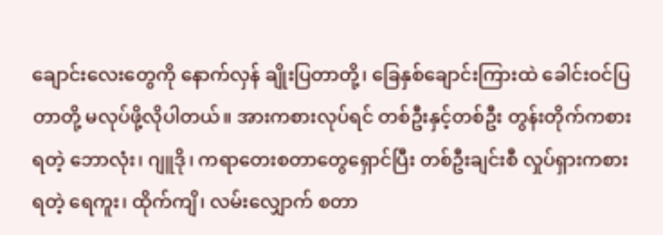ချောင်းလေးတွေကို နောက်လှန် ချိုးပြတာတို့၊ ခြေနှစ်ချောင်းကြားထဲ ခေါင်းဝင်ပြတာတို့ မလုပ်ဖို့လိုပါတယ်။ အားကစားလုပ်ရင် တစ်ဦးနှင့်တစ်ဦး တွန်းတိုက်ကစားရတဲ့ ဘောလုံး၊ ဂျူဒို၊ ကရာတေးစတာတွေရှောင်ပြီး တစ်ဦးချင်းစီ လှုပ်ရှားကစားရတဲ့ ရေကူး၊ ထိုက်ကျိ၊ လမ်းလျှောက် စတာ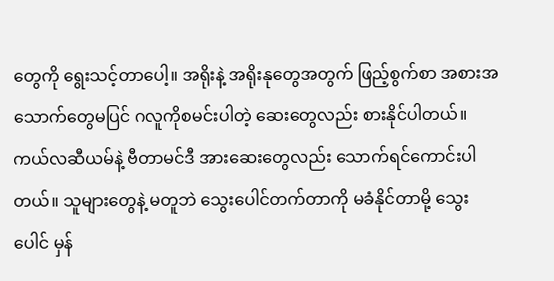တွေကို ရွေးသင့်တာပေါ့။ အရိုးနဲ့ အရိုးနုတွေအတွက် ဖြည့်စွက်စာ အစားအသောက်တွေမပြင် ဂလူကိုစမင်းပါတဲ့ ဆေးတွေလည်း စားနိုင်ပါတယ်။ ကယ်လဆီယမ်နဲ့ ဗီတာမင်ဒီ အားဆေးတွေလည်း သောက်ရင်ကောင်းပါတယ်။ သူများတွေနဲ့ မတူဘဲ သွေးပေါင်တက်တာကို မခံနိုင်တာမို့ သွေးပေါင် မှန်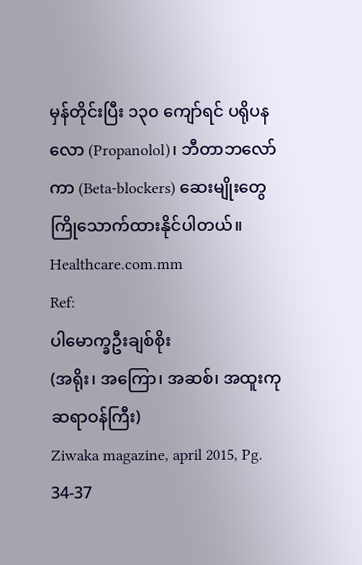မှန်တိုင်းပြီး ၁၃၀ ကျော်ရင် ပရိုပနလော (Propanolol)၊ ဘီတာဘလော်ကာ (Beta-blockers) ဆေးမျိုးတွေ ကြိုသောက်ထားနိုင်ပါတယ်။
Healthcare.com.mm
Ref:
ပါမောက္ခဦးချစ်စိုး
(အရိုး၊ အကြော၊ အဆစ်၊ အထူးကုဆရာဝန်ကြီး)
Ziwaka magazine, april 2015, Pg. 34-37